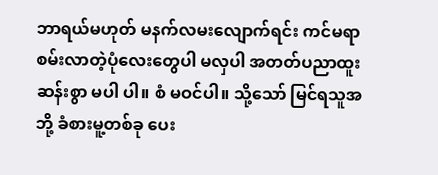ဘာရယ်မဟုတ် မနက်လမးလျောက်ရင်း ကင်မရာစမ်းလာတဲ့ပုံလေးတွေပါ မလှပါ အတတ်ပညာထူးဆန်းစွာ မပါ ပါ။ စံ မဝင်ပါ။ သို့သော် မြင်ရသူအဘို့ ခံစားမူ့တစ်ခု ပေး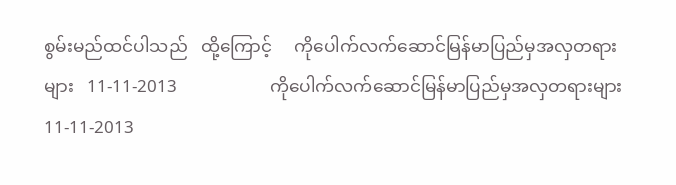စွမ်းမည်ထင်ပါသည်   ထို့ကြောင့်     ကိုပေါက်လက်ဆောင်မြန်မာပြည်မှအလှတရားများ   11-11-2013                     ကိုပေါက်လက်ဆောင်မြန်မာပြည်မှအလှတရားများ   11-11-2013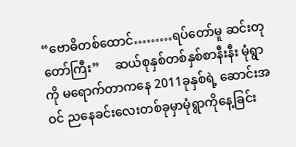“ဗောဓိတစ်ထောင်………ရပ်တော်မူ ဆင်းတုတော်ကြီး”     ဆယ်စုနှစ်တစ်နှစ်စာနီးနီး မုံရွာကို မရောက်တာကနေ 2011ခုနှစ်ရဲ့ ဆောင်းအဝင် ညနေခင်းလေးတစ်ခုမှာမုံရွာကိုနေ့ခြင်း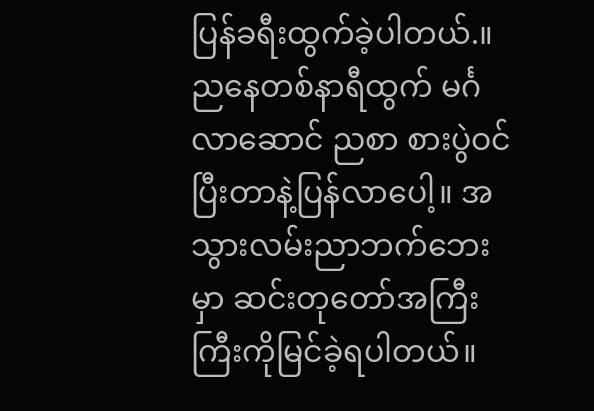ပြန်ခရီးထွက်ခဲ့ပါတယ်.။ ညနေတစ်နာရီထွက် မင်္ဂလာဆောင် ညစာ စားပွဲဝင် ပြီးတာနဲ့ပြန်လာပေါ့။ အသွားလမ်းညာဘက်ဘေးမှာ ဆင်းတုတော်အကြီးကြီးကိုမြင်ခဲ့ရပါတယ်။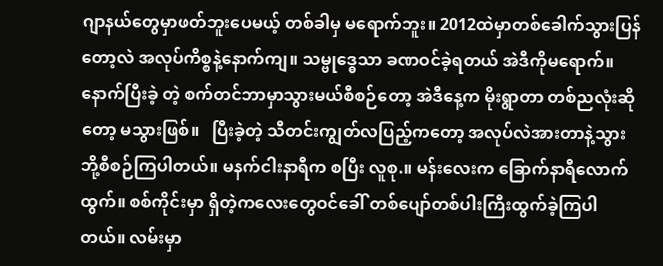ဂျာနယ်တွေမှာဖတ်ဘူးပေမယ့် တစ်ခါမှ မရောက်ဘူး။ 2012ထဲမှာတစ်ခေါက်သွားပြန်တော့လဲ အလုပ်ကိစ္စနဲ့နောက်ကျ။ သမ္ဗုဒ္ဓေသာ ခဏဝင်ခဲ့ရတယ် အဲဒီကိုမရောက်။ နောက်ပြီးခဲ့ တဲ့ စက်တင်ဘာမှာသွားမယ်စီစဉ်တော့ အဲဒီနေ့က မိုးရွာတာ တစ်ညလုံးဆိုတော့ မသွားဖြစ်။   ပြီးခဲ့တဲ့ သီတင်းကျွတ်လပြည့်ကတော့ အလုပ်လဲအားတာနဲ့သွားဘို့စီစဉ်ကြပါတယ်။ မနက်ငါးနာရီက စပြီး လူစု.။ မန်းလေးက ခြောက်နာရီလောက်ထွက်။ စစ်ကိုင်းမှာ ရှိတဲ့ကလေးတွေဝင်ခေါ် တစ်ပျော်တစ်ပါးကြီးထွက်ခဲ့ကြပါတယ်။ လမ်းမှာ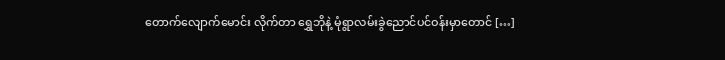တောက်လျောက်မောင်း လိုက်တာ ရွှေဘိုနဲ့ မုံရွာလမ်းခွဲညောင်ပင်ဝန်းမှာတောင် […]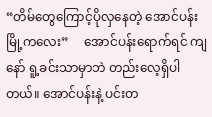“တိမ်တွေကြောင့်ပိုလှနေတဲ့ အောင်ပန်းမြို့ကလေး”     အောင်ပန်းရောက်ရင် ကျနော် ရူ့ခင်းသာမှာဘဲ တည်းလေ့ရှိပါတယ်။ အောင်ပန်းနဲ့ ပင်းတ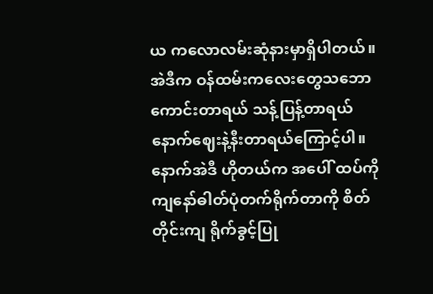ယ ကလောလမ်းဆုံနားမှာရှိပါတယ်။ အဲဒီက ဝန်ထမ်းကလေးတွေသဘောကောင်းတာရယ် သန့်ပြန့်တာရယ် နောက်ဈေးနဲ့နီးတာရယ်ကြောင့်ပါ။ နောက်အဲဒီ ဟိုတယ်က အပေါ် ထပ်ကို ကျနော်ဓါတ်ပုံတက်ရိုက်တာကို စိတ်တိုင်းကျ ရိုက်ခွင့်ပြု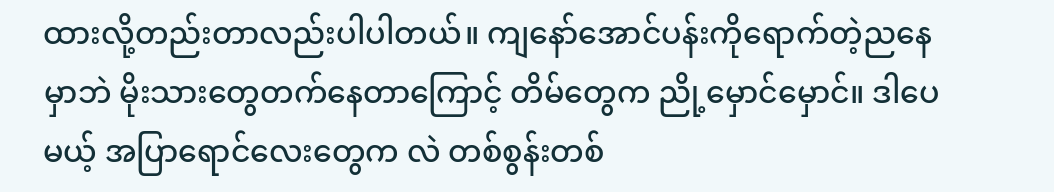ထားလို့တည်းတာလည်းပါပါတယ်။ ကျနော်အောင်ပန်းကိုရောက်တဲ့ညနေမှာဘဲ မိုးသားတွေတက်နေတာကြောင့် တိမ်တွေက ညို့မှောင်မှောင်။ ဒါပေမယ့် အပြာရောင်လေးတွေက လဲ တစ်စွန်းတစ်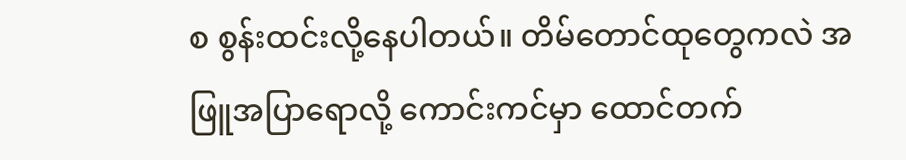စ စွန်းထင်းလို့နေပါတယ်။ တိမ်တောင်ထုတွေကလဲ အဖြူအပြာရောလို့ ကောင်းကင်မှာ ထောင်တက်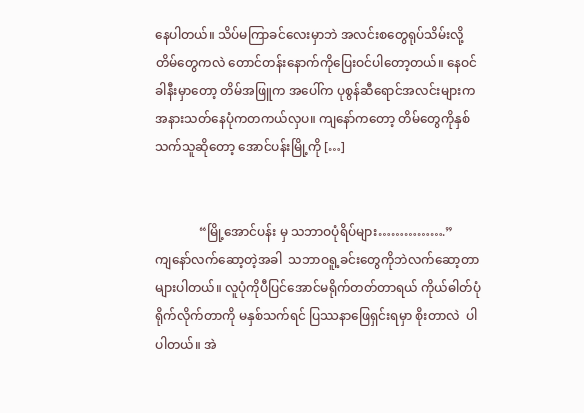နေပါတယ်။ သိပ်မကြာခင်လေးမှာဘဲ အလင်းစတွေရုပ်သိမ်းလို့ တိမ်တွေကလဲ တောင်တန်းနောက်ကိုပြေးဝင်ပါတော့တယ်။ နေဝင်ခါနီးမှာတော့ တိမ်အဖြူက အပေါ်က ပုစွန်ဆီရောင်အလင်းများက အနားသတ်နေပုံကတကယ်လှပ။ ကျနော်ကတော့ တိမ်တွေကိုနှစ်သက်သူဆိုတော့ အောင်ပန်းမြို့ကို […]


              “မြို့အောင်ပန်း မှ သဘာဝပုံရိပ်များ…………….”     ကျနော်လက်ဆော့တဲ့အခါ  သဘာဝရူ့ခင်းတွေကိုဘဲလက်ဆော့တာများပါတယ်။ လူပုံကိုပီပြင်အောင်မရိုက်တတ်တာရယ် ကိုယ်ဓါတ်ပုံရိုက်လိုက်တာကို မနှစ်သက်ရင် ပြဿနာဖြေရှင်းရမှာ စိုးတာလဲ  ပါ ပါတယ်။ အဲ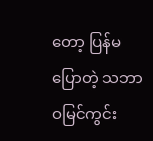တော့ ပြန်မပြောတဲ့ သဘာဝမြင်ကွင်း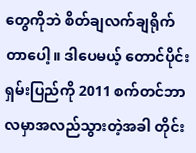တွေကိုဘဲ စိတ်ချလက်ချရိုက်တာပေါ့။ ဒါပေမယ့် တောင်ပိုင်းရှမ်းပြည်ကို 2011 စက်တင်ဘာလမှာအလည်သွားတဲ့အခါ တိုင်း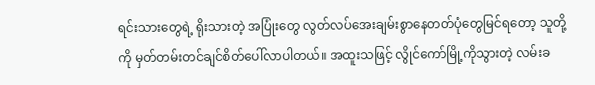ရင်းသားတွေရဲ့ ရိုးသားတဲ့ အပြုံးတွေ လွတ်လပ်အေးချမ်းစွာနေတတ်ပုံတွေမြင်ရတော့ သူတို့ကို မှတ်တမ်းတင်ချင်စိတ်ပေါ်လာပါတယ်။ အထူးသဖြင့် လွိုင်ကော်မြို့ကိုသွားတဲ့ လမ်းခ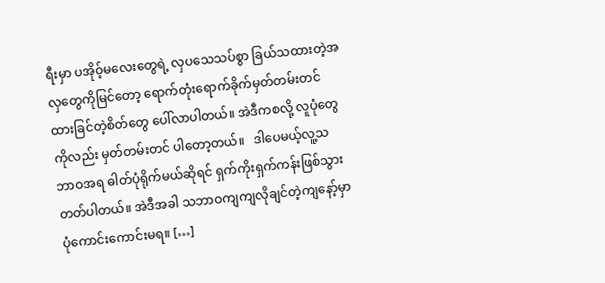ရီးမှာ ပအိုဝ့်မလေးတွေရဲ့ လှပသေသပ်စွာ ခြယ်သထားတဲ့အလှတွေကိုမြင်တော့ ရောက်တုံးရောက်ခိုက်မှတ်တမ်းတင်ထားခြင်တဲ့စိတ်တွေ ပေါ်လာပါတယ်။ အဲဒီကစလို့ လူပုံတွေကိုလည်း မှတ်တမ်းတင် ပါတော့တယ်။   ဒါပေမယ့်လူ့သဘာဝအရ ဓါတ်ပုံရိုက်မယ်ဆိုရင် ရှက်ကိုးရှက်ကန်းဖြစ်သွားတတ်ပါတယ်။ အဲဒီအခါ သဘာဝကျကျလိုချင်တဲ့ကျနော့်မှာ ပုံကောင်းကောင်းမရ။ […]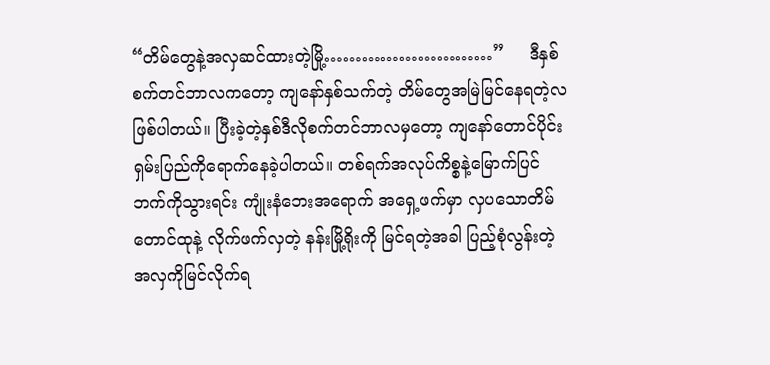“တိမ်တွေနဲ့အလှဆင်ထားတဲ့မြို့………………………”     ဒီနှစ်စက်တင်ဘာလကတော့ ကျနော်နှစ်သက်တဲ့ တိမ်တွေအမြဲမြင်နေရတဲ့လဖြစ်ပါတယ်။ ပြီးခဲ့တဲ့နှစ်ဒီလိုစက်တင်ဘာလမှတော့ ကျနော်တောင်ပိုင်းရှမ်းပြည်ကိုရောက်နေခဲ့ပါတယ်။ တစ်ရက်အလုပ်ကိစ္စနဲ့မြောက်ပြင်ဘက်ကိုသွားရင်း ကျုံးနံဘေးအရောက် အရှေ့ဖက်မှာ လှပသောတိမ်တောင်ထုနဲ့ လိုက်ဖက်လှတဲ့ နန်းမြို့ရိုးကို မြင်ရတဲ့အခါ ပြည့်စုံလွန်းတဲ့ အလှကိုမြင်လိုက်ရ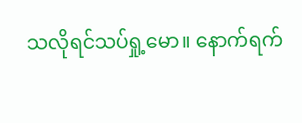သလိုရင်သပ်ရှု့မော။ နောက်ရက်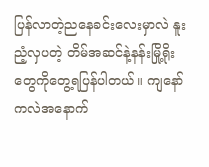ပြန်လာတဲ့ညနေခင်းလေးမှာလဲ နူးညံ့လှပတဲ့ တိမ်အဆင်နဲ့နန်းမြို့ရိုး တွေကိုတွေ့ရပြန်ပါတယ်။ ကျနော်ကလဲအနောက်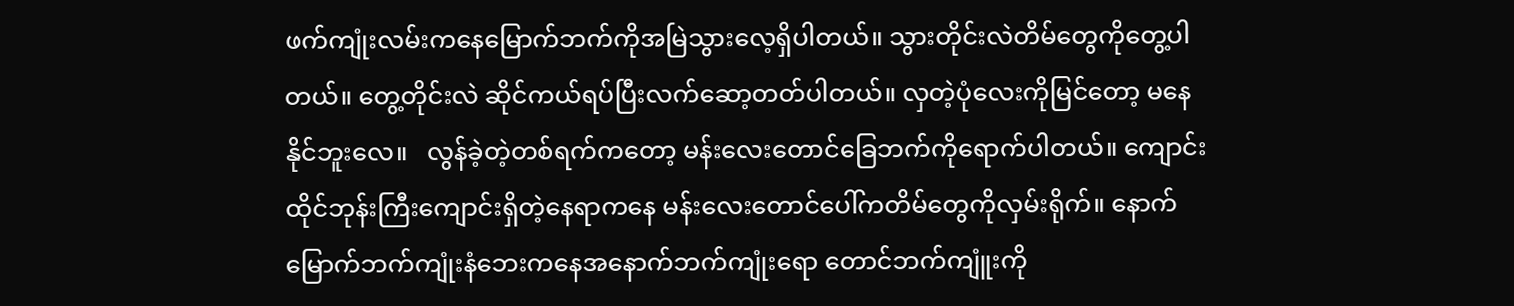ဖက်ကျုံးလမ်းကနေမြောက်ဘက်ကိုအမြဲသွားလေ့ရှိပါတယ်။ သွားတိုင်းလဲတိမ်တွေကိုတွေ့ပါတယ်။ တွေ့တိုင်းလဲ ဆိုင်ကယ်ရပ်ပြီးလက်ဆော့တတ်ပါတယ်။ လှတဲ့ပုံလေးကိုမြင်တော့ မနေနိုင်ဘူးလေ။   လွန်ခဲ့တဲ့တစ်ရက်ကတော့ မန်းလေးတောင်ခြေဘက်ကိုရောက်ပါတယ်။ ကျောင်းထိုင်ဘုန်းကြီးကျောင်းရှိတဲ့နေရာကနေ မန်းလေးတောင်ပေါ်ကတိမ်တွေကိုလှမ်းရိုက်။ နောက်မြောက်ဘက်ကျုံးနံဘေးကနေအနောက်ဘက်ကျုံးရော တောင်ဘက်ကျူံးကို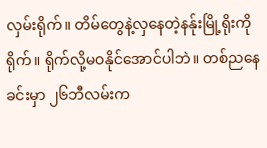လှမ်းရိုက်။ တိမ်တွေနဲ့လှနေတဲ့နန်ုးမြို့ရိုးကိုရိုက်။ ရိုက်လို့မဝနိုင်အောင်ပါဘဲ။ တစ်ညနေခင်းမှာ ၂၆ဘီလမ်းက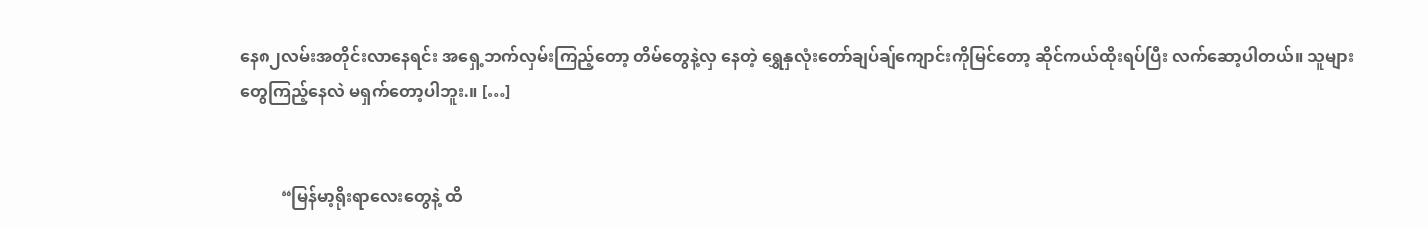နေ၈၂လမ်းအတိုင်းလာနေရင်း အရှေ့ဘက်လှမ်းကြည့်တော့ တိမ်တွေနဲ့လှ နေတဲ့ ရွှေနှလုံးတော်ချပ်ချ်ကျောင်းကိုမြင်တော့ ဆိုင်ကယ်ထိုးရပ်ပြီး လက်ဆော့ပါတယ်။ သူများတွေကြည့်နေလဲ မရှက်တော့ပါဘူး.။ […]


          “မြန်မာ့ရိုးရာလေးတွေနဲ့ ထိ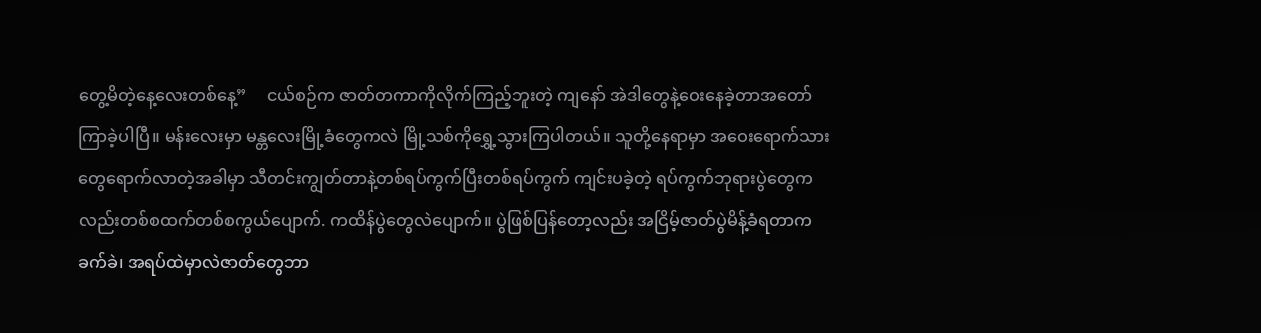တွေ့မိတဲ့နေ့လေးတစ်နေ့”     ငယ်စဉ်က ဇာတ်တကာကိုလိုက်ကြည့်ဘူးတဲ့ ကျနော် အဲဒါတွေနဲ့ဝေးနေခဲ့တာအတော်ကြာခဲ့ပါပြီ။ မန်းလေးမှာ မန္တလေးမြို့ခံတွေကလဲ မြို့သစ်ကိုရွှေ့သွားကြပါတယ်။ သူတို့နေရာမှာ အဝေးရောက်သားတွေရောက်လာတဲ့အခါမှာ သီတင်းကျွတ်တာနဲ့တစ်ရပ်ကွက်ပြီးတစ်ရပ်ကွက် ကျင်းပခဲ့တဲ့ ရပ်ကွက်ဘုရားပွဲတွေကလည်းတစ်စထက်တစ်စကွယ်ပျောက်. ကထိန်ပွဲတွေလဲပျောက်။ ပွဲဖြစ်ပြန်တော့လည်း အငြိမ့်ဇာတ်ပွဲမိန့်ခံရတာကခက်ခဲ၊ အရပ်ထဲမှာလဲဇာတ်တွေဘာ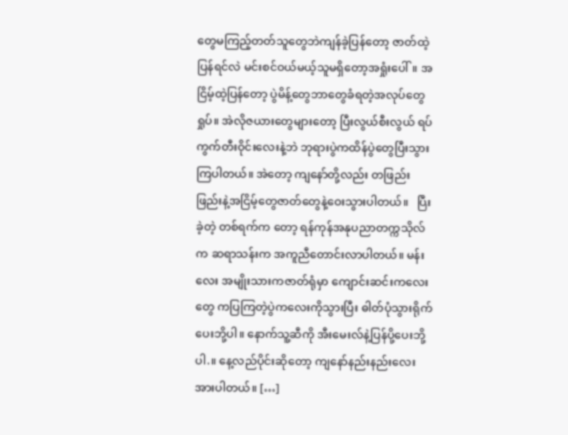တွေမကြည့်တတ်သူတွေဘဲကျန်ခဲ့ပြန်တော့ ဇာတ်ထဲ့ပြန်ရင်လဲ မင်းစင်ဝယ်မယ့်သူမရှိတော့အရှုံးပေါ်။ အငြိမ့်ထဲ့ပြန်တော့ ပွဲမိန့်တွေဘာတွေခံရတဲ့အလုပ်တွေရှုပ်။ အဲလိုဇယားတွေများတော့ ပြီးလွယ်စီးလွယ် ရပ်ကွက်တီးဝိုင်းလေးနဲ့ဘဲ ဘုရားပွဲကထိန်ပွဲတွေပြီးသွားကြပါတယ်။ အဲတော့ ကျနော်တို့လည်း တဖြည်းဖြည်းနဲ့အငြိမ့်တွေဇာတ်တွေနဲ့ဝေးသွားပါတယ်။   ပြီးခဲ့တဲ့ တစ်ရက်က တော့ ရန်ကုန်အနုပညာတက္ကသိုလ်က ဆရာသန်းက အကူညီတောင်းလာပါတယ်။ မန်းလေး အမျိုးသားကဇာတ်ရုံမှာ ကျောင်းဆင်းကလေးတွေ ကပြကြတဲ့ပွဲကလေးကိုသွားပြီး ဓါတ်ပုံသွားရိုက်ပေးဘို့ပါ။ နောက်သူ့ဆီကို အီးမေးလ်နဲ့ပြန်ပို့ပေးဘို့ပါ.။ နေ့လည်ပိုင်းဆိုတော့ ကျနော်နည်းနည်းလေးအားပါတယ်။ […]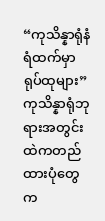“ကုသိန္နာရုံနံရံထက်မှာ ရုပ်ထုများ”   ကုသိန္နာရုံဘုရားအတွင်းထဲကတည်ထားပုံတွေက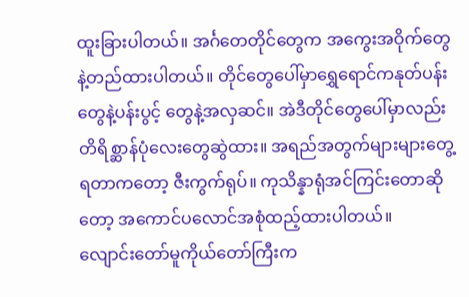ထူးခြားပါတယ်။ အင်္ဂတေတိုင်တွေက အကွေးအဝိုက်တွေနဲ့တည်ထားပါတယ်။ တိုင်တွေပေါ်မှာရွှေရောင်ကနုတ်ပန်းတွေနဲ့ပန်းပွင့် တွေနဲ့အလှဆင်။ အဲဒီတိုင်တွေပေါ်မှာလည်း တိရိစ္ဆာန်ပုံလေးတွေဆွဲထား။ အရည်အတွက်များများတွေ့ရတာကတော့ ဇီးကွက်ရုပ်။ ကုသိန္နာရုံအင်ကြင်းတောဆိုတော့ အကောင်ပလောင်အစုံထည့်ထားပါတယ်။   လျောင်းတော်မူကိုယ်တော်ကြီးက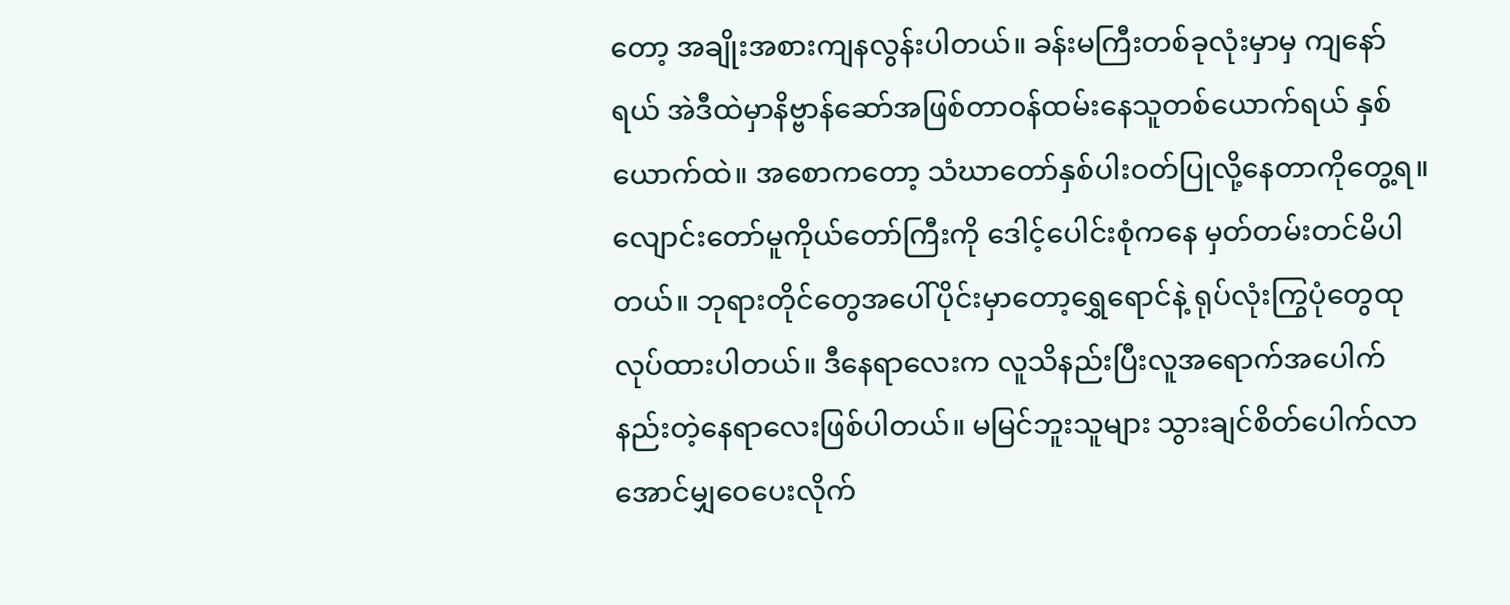တော့ အချိုးအစားကျနလွန်းပါတယ်။ ခန်းမကြီးတစ်ခုလုံးမှာမှ ကျနော်ရယ် အဲဒီထဲမှာနိဗ္ဗာန်ဆော်အဖြစ်တာဝန်ထမ်းနေသူတစ်ယောက်ရယ် နှစ်ယောက်ထဲ။ အစောကတော့ သံဃာတော်နှစ်ပါးဝတ်ပြုလို့နေတာကိုတွေ့ရ။ လျောင်းတော်မူကိုယ်တော်ကြီးကို ဒေါင့်ပေါင်းစုံကနေ မှတ်တမ်းတင်မိပါတယ်။ ဘုရားတိုင်တွေအပေါ်ပိုင်းမှာတော့ရွှေရောင်နဲ့ ရုပ်လုံးကြွပုံတွေထုလုပ်ထားပါတယ်။ ဒီနေရာလေးက လူသိနည်းပြီးလူအရောက်အပေါက်နည်းတဲ့နေရာလေးဖြစ်ပါတယ်။ မမြင်ဘူးသူများ သွားချင်စိတ်ပေါက်လာအောင်မျှဝေပေးလိုက်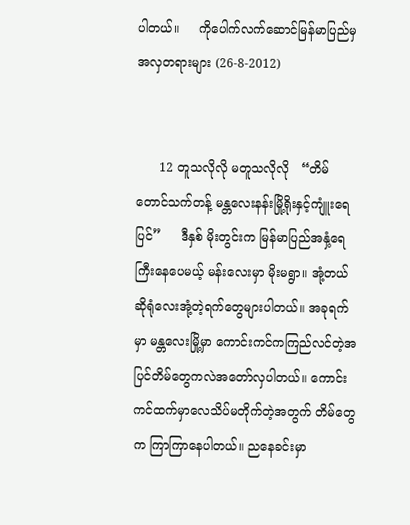ပါတယ်။     ကိုပေါက်လက်ဆောင်မြန်မာပြည်မှအလှတရားများ (26-8-2012)


      12 တူသလိုလို မတူသလိုလို   “တိမ်တောင်သက်တန့် မန္တလေးနန်းမြို့ရိုးနှင့်ကျူံးရေပြင်”     ဒီနှစ် မိုးတွင်းက မြန်မာပြည်အနှံ့ရေကြီးနေပေမယ့် မန်းလေးမှာ မိုးမရွာ။ အုံ့တယ်ဆိုရုံလေးအုံ့တဲ့ရက်တွေများပါတယ်။ အခုရက်မှာ မန္တလေးမြို့မှာ ကောင်းကင်ကကြည်လင်တဲ့အပြင်တိမ်တွေကလဲအတော်လှပါတယ်။ ကောင်းကင်ထက်မှာလေသိပ်မတိုက်တဲ့အတွက် တိမ်တွေက ကြာကြာနေပါတယ်။ ညနေခင်းမှာ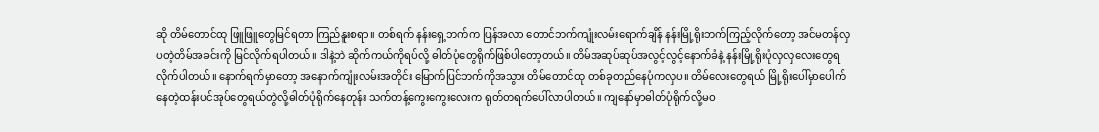ဆို တိမ်တောင်ထု ဖြူဖြူတွေမြင်ရတာ ကြည်နူးစရာ။ တစ်ရက် နန်းရှေ့ဘက်က ပြန်အလာ တောင်ဘက်ကျုံးလမ်းရောက်ချိန် နန်းမြို့ရိုးဘက်ကြည့်လိုက်တော့ အင်မတန်လှပတဲ့တိမ်အခင်းကို မြင်လိုက်ရပါတယ်။ ဒါနဲ့ဘဲ ဆိုက်ကယ်ကိုရပ်လို့ ဓါတ်ပုံတွေရိုက်ဖြစ်ပါတော့တယ်။ တိမ်အဆုပ်ဆုပ်အလွင့်လွင့်နောက်ခံနဲ့ နန်းမြို့ရိုးပုံလှလှလေးတွေရလိုက်ပါတယ်။ နောက်ရက်မှာတော့ အနောက်ကျုံးလမ်းအတိုင်း မြောက်ပြင်ဘက်ကိုအသွား တိမ်တောင်ထု တစ်ခုတည်နေပုံကလှပ။ တိမ်လေးတွေရယ် မြို့ရိုးပေါ်မှာပေါက်နေတဲ့ထန်းပင်အုပ်တွေရယ်တွဲလို့ဓါတ်ပုံရိုက်နေတုန်း သက်တန့်ကွေးကွေးလေးက ရုတ်တရက်ပေါ်လာပါတယ်။ ကျနော်မှာဓါတ်ပုံရိုက်လို့မဝ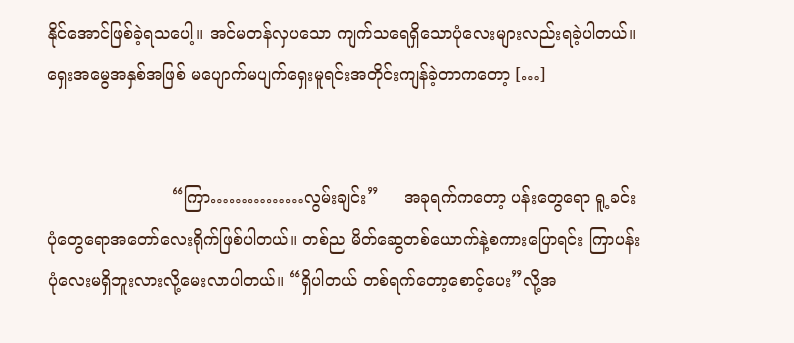နိုင်အောင်ဖြစ်ခဲ့ရသပေါ့။ အင်မတန်လှပသော ကျက်သရေရှိသောပုံလေးများလည်းရခဲ့ပါတယ်။   ရှေးအမွေအနှစ်အဖြစ် မပျောက်မပျက်ရှေးမူရင်းအတိုင်းကျန်ခဲ့တာကတော့ […]


                        “ကြာ……………လွမ်းချင်း”     အခုရက်ကတော့ ပန်းတွေရော ရူ့ခင်းပုံတွေရောအတော်လေးရိုက်ဖြစ်ပါတယ်။ တစ်ည မိတ်ဆွေတစ်ယောက်နဲ့စကားပြောရင်း ကြာပန်းပုံလေးမရှိဘူးလားလို့မေးလာပါတယ်။ “ရှိပါတယ် တစ်ရက်တော့စောင့်ပေး”လို့အ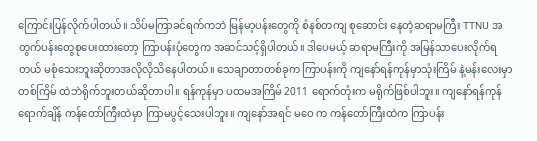ကြောင်းပြန်လိုက်ပါတယ်။ သိပ်မကြာခင်ရက်ကဘဲ မြန်မာ့ပန်းတွေကို စံနစ်တကျ စုဆောင်း နေတဲ့ဆရာမကြီး TTNU အတွက်ပန်းတွေစုပေးထားတော့ ကြာပန်းပုံတွေက အဆင်သင့်ရှိပါတယ်။ ဒါပေမယ့် ဆရာမကြီးကို အမြန်သာပေးလိုက်ရတယ် မစုံသေးဘူးဆိုတာအလိုလိုသိနေပါတယ်။ သေချာတာတစ်ခုက ကြာပန်းကို ကျနော်ရန်ကုန်မှာသုံးကြိမ် နဲ့မန်းလေးမှာ တစ်ကြိမ် ထဲဘဲရိုက်ဘူးတယ်ဆိုတာပါ။ ရန်ကုန်မှာ ပထမအကြိမ် 2011 ရောက်တုံးက မရိုက်ဖြစ်ပါဘူး။ ကျနော်ရန်ကုန်ရောက်ချိန် ကန်တော်ကြီးထဲမှာ ကြာမပွင့်သေးပါဘူး။ ကျနော်အရင် မဝေ က ကန်တော်ကြီးထဲက ကြာပန်း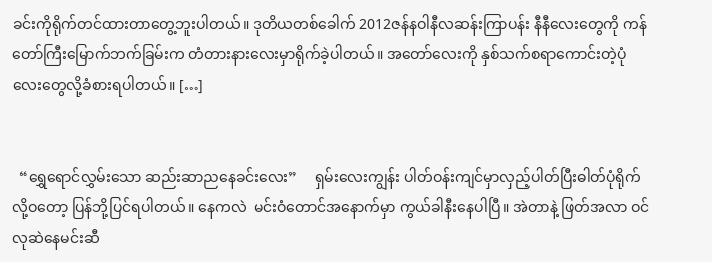ခင်းကိုရိုက်တင်ထားတာတွေ့ဘူးပါတယ်။ ဒုတိယတစ်ခေါက် 2012ဇန်နဝါနီလဆန်းကြာပန်း နီနီလေးတွေကို ကန်တော်ကြီးမြောက်ဘက်ခြမ်းက တံတားနားလေးမှာရိုက်ခဲ့ပါတယ်။ အတော်လေးကို နှစ်သက်စရာကောင်းတဲ့ပုံလေးတွေလို့ခံစားရပါတယ်။ […]


  “ရွှေရောင်လွှမ်းသော ဆည်းဆာညနေခင်းလေး”     ရှမ်းလေးကျွန်း ပါတ်ဝန်းကျင်မှာလှည့်ပါတ်ပြီးဓါတ်ပုံရိုက်လို့ဝတော့ ပြန်ဘို့ပြင်ရပါတယ်။ နေကလဲ  မင်းဝံတောင်အနောက်မှာ ကွယ်ခါနီးနေပါပြီ။ အဲတာနဲ့ ဖြတ်အလာ ဝင်လုဆဲနေမင်းဆီ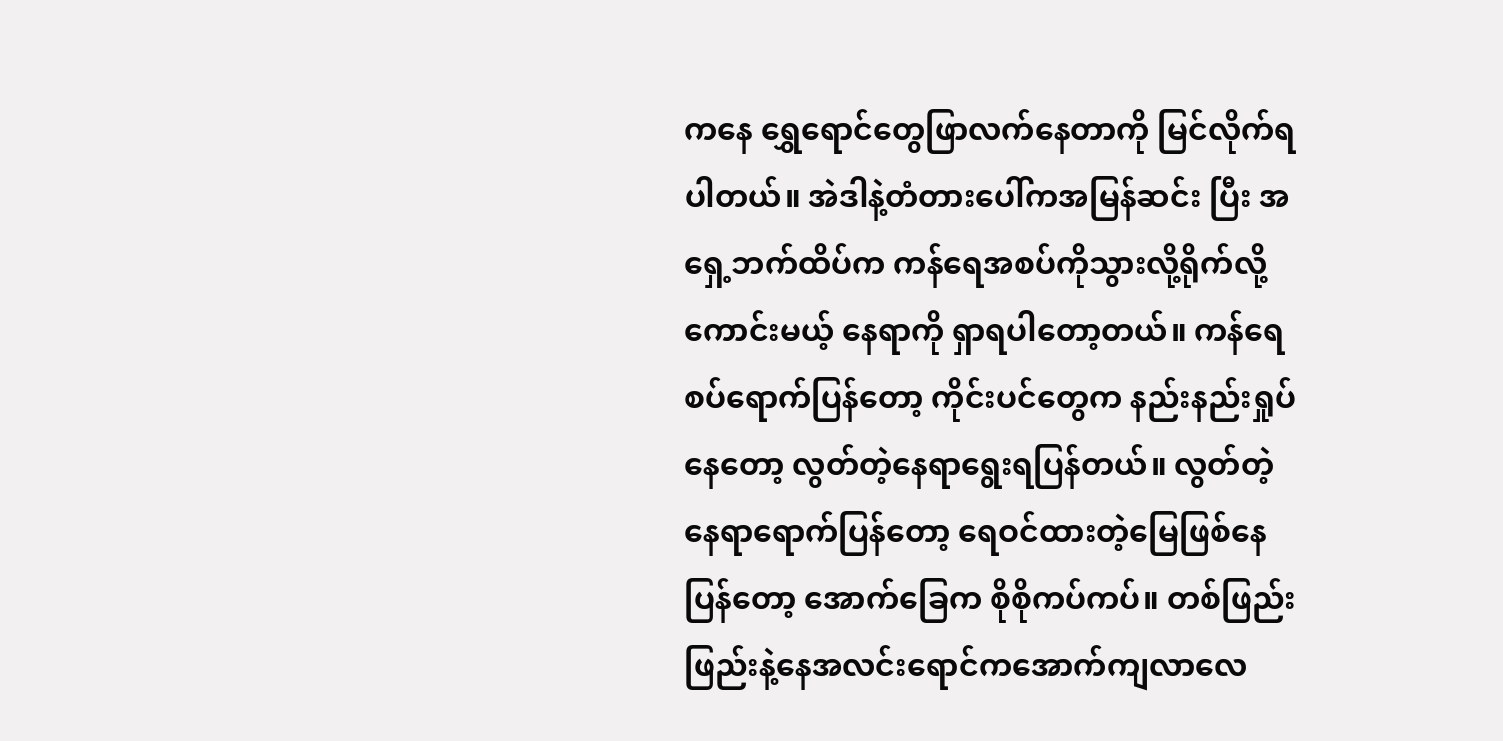ကနေ ရွှေရောင်တွေဖြာလက်နေတာကို မြင်လိုက်ရပါတယ်။ အဲဒါနဲ့တံတားပေါ်ကအမြန်ဆင်း ပြီး အရှေ့ဘက်ထိပ်က ကန်ရေအစပ်ကိုသွားလို့ရိုက်လို့ကောင်းမယ့် နေရာကို ရှာရပါတော့တယ်။ ကန်ရေစပ်ရောက်ပြန်တော့ ကိုင်းပင်တွေက နည်းနည်းရှုပ်နေတော့ လွတ်တဲ့နေရာရွေးရပြန်တယ်။ လွတ်တဲ့နေရာရောက်ပြန်တော့ ရေဝင်ထားတဲ့မြေဖြစ်နေပြန်တော့ အောက်ခြေက စိုစိုကပ်ကပ်။ တစ်ဖြည်းဖြည်းနဲ့နေအလင်းရောင်ကအောက်ကျလာလေ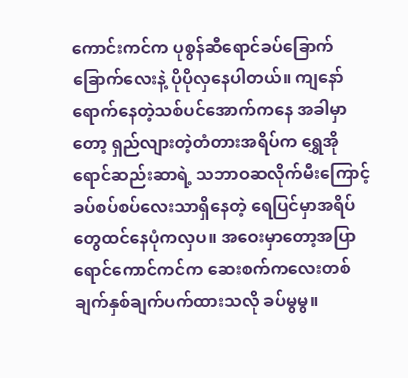ကောင်းကင်က ပုစွန်ဆီရောင်ခပ်ခြောက်ခြောက်လေးနဲ့ ပိုပိုလှနေပါတယ်။ ကျနော်ရောက်နေတဲ့သစ်ပင်အောက်ကနေ အခါမှာတော့ ရှည်လျားတဲ့တံတားအရိပ်က ရွှေအိုရောင်ဆည်းဆာရဲ့ သဘာဝဆလိုက်မီးကြောင့် ခပ်စပ်စပ်လေးသာရှိနေတဲ့ ရေပြင်မှာအရိပ်တွေထင်နေပုံကလှပ။ အဝေးမှာတော့အပြာရောင်ကောင်ကင်က ဆေးစက်ကလေးတစ်ချက်နှစ်ချက်ပက်ထားသလို ခပ်မွမွ။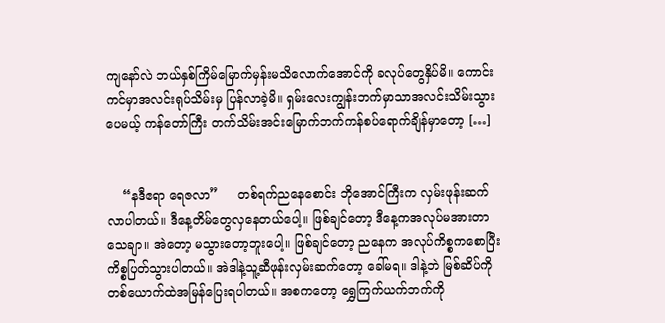ကျနော်လဲ ဘယ်နှစ်ကြိမ်မြောက်မှန်းမသိလောက်အောင်ကို ခလုပ်တွေနှိပ်မိ။ ကောင်းကင်မှာအလင်းရုပ်သိမ်းမှ ပြန်လာခဲ့မိ။ ရှမ်းလေးကျွန်းဘက်မှာသာအလင်းသိမ်းသွားပေမယ့် ကန်တော်ကြီး တက်သိမ်းအင်းမြောက်ဘက်ကန်စပ်ရောက်ချိန်မှာတော့ […]


    “နဒီဧရာ ရေဇလာ”     တစ်ရက်ညနေစောင်း ဘိုအောင်ကြီးက လှမ်းဖုန်းဆက်လာပါတယ်။ ဒီနေ့တိမ်တွေလှနေတယ်ပေါ့။ ဖြစ်ချင်တော့ ဒီနေ့ကအလုပ်မအားတာသေချာ။ အဲတော့ မသွားတော့ဘူးပေါ့။ ဖြစ်ချင်တော့ ညနေက အလုပ်ကိစ္စကစောပြီးကိစ္စပြတ်သွားပါတယ်။ အဲဒါနဲ့သူ့ဆီဖုန်းလှမ်းဆက်တော့ ခေါ်မရ။ ဒါနဲ့ဘဲ မြစ်ဆိပ်ကိုတစ်ယောက်ထဲအမြန်ပြေးရပါတယ်။ အစကတော့ ရွှေကြက်ယက်ဘက်ကို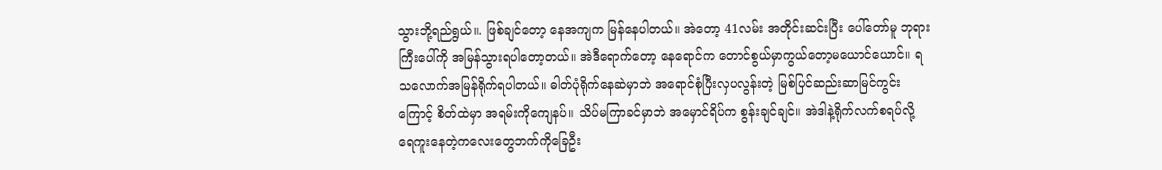သွားဘို့ရည်ရွယ်။. ဖြစ်ချင်တော့ နေအကျက မြန်နေပါတယ်။ အဲတော့ 41လမ်း အတိုင်းဆင်းပြီး ပေါ်တော်မူ ဘုရားကြီးပေါ်ကို အမြန်သွားရပါတော့တယ်။ အဲဒီရောက်တော့ နေရောင်က တောင်စွယ်မှာကွယ်တော့မယောင်ယောင်။ ရသလောက်အမြန်ရိုက်ရပါတယ်။ ဓါတ်ပုံရိုက်နေဆဲမှာဘဲ အရောင်စုံပြီးလှပလွန်းတဲ့ မြစ်ပြင်ဆည်းဆာမြင်ကွင်းကြောင့် စိတ်ထဲမှာ အရမ်းကိုကျေနပ်။ သိပ်မကြာခင်မှာဘဲ အမှောင်ရိပ်က စွန်းချင်ချင်။ အဲဒါနဲ့ရိုက်လက်စရပ်လို့ ရေကူးနေတဲ့ကလေးတွေဘက်ကိုခြေဦး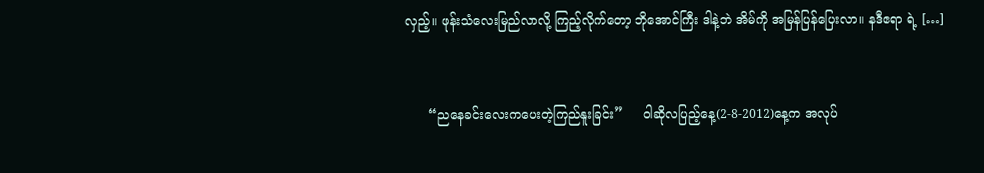လှည့်။ ဖုန်းသံလေးမြည်လာလို့ ကြည့်လိုက်တော့ ဘိုအောင်ကြီး ဒါနဲ့ဘဲ အိမ်ကို အမြန်ပြန်ပြေးလာ။ နဒီဧရာ ရဲ့ […]


      “ညနေခင်းလေးကပေးတဲ့ကြည်နူးခြင်း”     ဝါဆိုလပြည့်နေ့(2-8-2012)နေ့က အလုပ်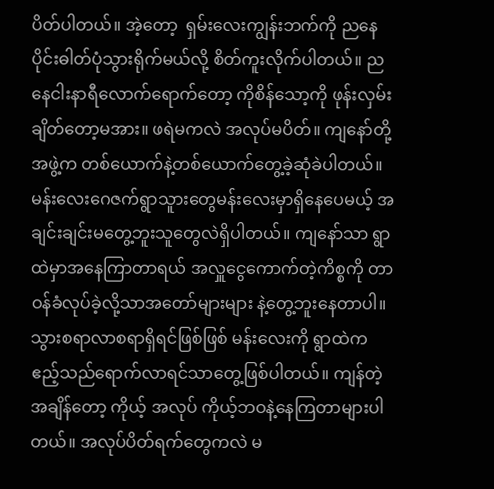ပိတ်ပါတယ်။ အဲ့တော့  ရှမ်းလေးကျွန်းဘက်ကို ညနေပိုင်းဓါတ်ပုံသွားရိုက်မယ်လို့ စိတ်ကူးလိုက်ပါတယ်။ ညနေငါးနာရီလောက်ရောက်တော့ ကိုစိန်သော့ကို ဖုန်းလှမ်းချိတ်တော့မအား။ ဖရဲမကလဲ အလုပ်မပိတ်။ ကျနော်တို့အဖွဲ့က တစ်ယောက်နဲ့တစ်ယောက်တွေ့ခဲ့ဆုံခဲပါတယ်။ မန်းလေးဂေဇက်ရွာသူားတွေမန်းလေးမှာရှိနေပေမယ့် အချင်းချင်းမတွေ့ဘူးသူတွေလဲရှိပါတယ်။ ကျနော်သာ ရွာထဲမှာအနေကြာတာရယ် အလှူငွေကောက်တဲ့ကိစ္စကို တာဝန်ခံလုပ်ခဲ့လို့သာအတော်များများ နဲ့တွေ့ဘူးနေတာပါ။ သွားစရာလာစရာရှိရင်ဖြစ်ဖြစ် မန်းလေးကို ရွာထဲက ဧည့်သည်ရောက်လာရင်သာတွေ့ဖြစ်ပါတယ်။ ကျန်တဲ့အချိန်တော့ ကိုယ့် အလုပ် ကိုယ့်ဘဝနဲ့နေကြတာများပါတယ်။ အလုပ်ပိတ်ရက်တွေကလဲ မ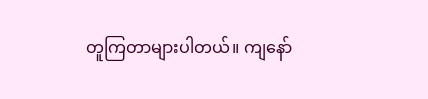တူကြတာများပါတယ်။ ကျနော်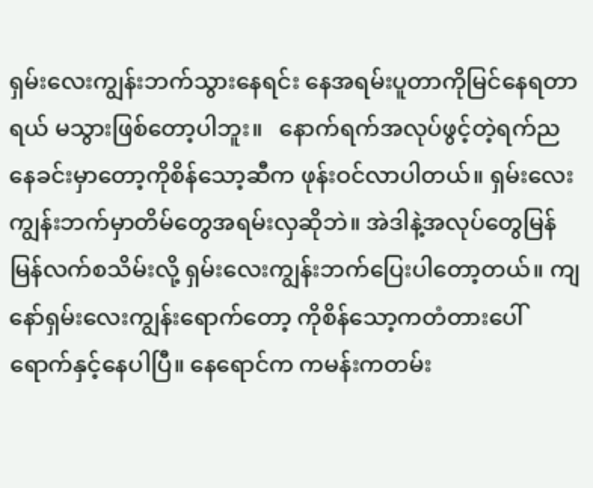ရှမ်းလေးကျွန်းဘက်သွားနေရင်း နေအရမ်းပူတာကိုမြင်နေရတာရယ် မသွားဖြစ်တော့ပါဘူး။   နောက်ရက်အလုပ်ဖွင့်တဲ့ရက်ညနေခင်းမှာတော့ကိုစိန်သော့ဆီက ဖုန်းဝင်လာပါတယ်။ ရှမ်းလေးကျွန်းဘက်မှာတိမ်တွေအရမ်းလှဆိုဘဲ။ အဲဒါနဲ့အလုပ်တွေမြန်မြန်လက်စသိမ်းလို့ ရှမ်းလေးကျွန်းဘက်ပြေးပါတော့တယ်။ ကျနော်ရှမ်းလေးကျွန်းရောက်တော့ ကိုစိန်သော့ကတံတားပေါ်ရောက်နှင့်နေပါပြီ။ နေရောင်က ကမန်းကတမ်း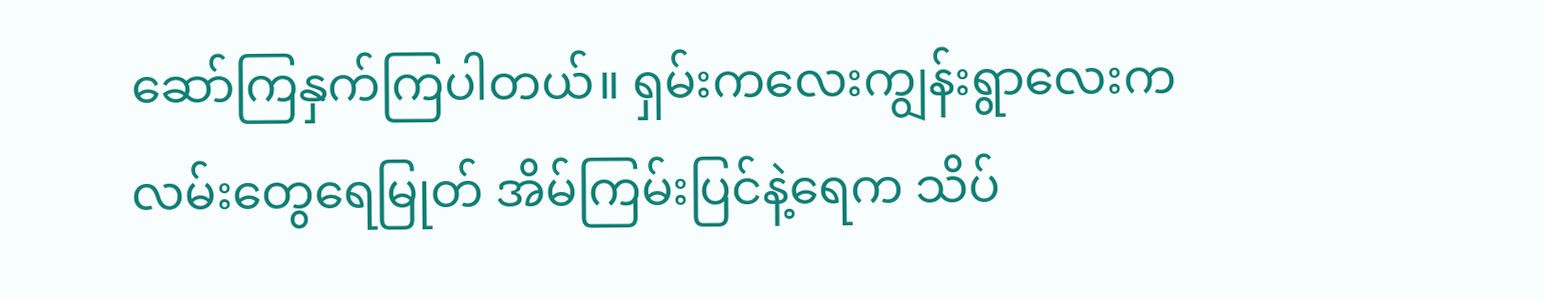ဆော်ကြနှက်ကြပါတယ်။ ရှမ်းကလေးကျွန်းရွာလေးကလမ်းတွေရေမြုတ် အိမ်ကြမ်းပြင်နဲ့ရေက သိပ်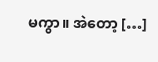မကွာ။ အဲတော့ […]